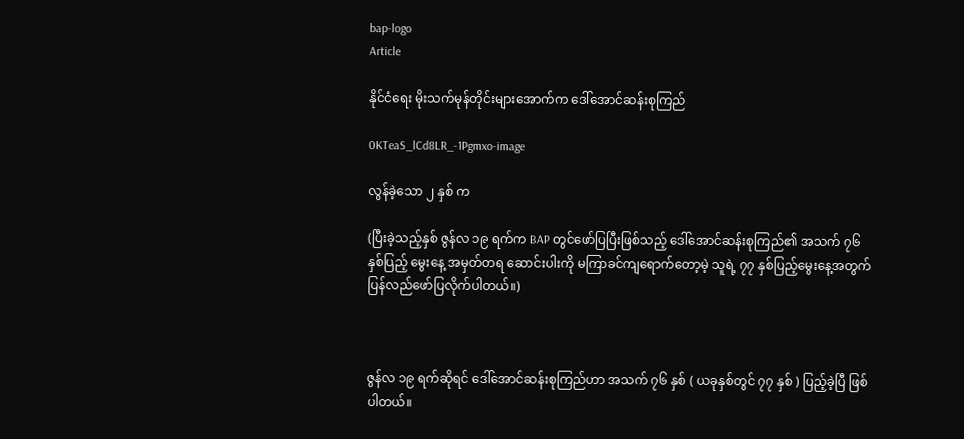bap-logo
Article

နိုင်ငံရေး မိုးသက်မုန်တိုင်းများအောက်က ဒေါ်အောင်ဆန်းစုကြည်

0KTeaS_lCd8LR_-1Pgmxo-image

လွန်ခဲ့သော ၂ နှစ် က

(ပြီးခဲ့သည့်နှစ် ဇွန်လ ၁၉ ရက်က BAP တွင်ဖော်ပြပြီးဖြစ်သည့် ဒေါ်အောင်ဆန်းစုကြည်၏ အသက် ၇၆ နှစ်ပြည့် မွေးနေ့ အမှတ်တရ ဆောင်းပါးကို မကြာခင်ကျရောက်တော့မဲ့ သူရဲ့ ၇၇ နှစ်ပြည့်မွေးနေ့အတွက် ပြန်လည်ဖော်ပြလိုက်ပါတယ်။)



ဇွန်လ ၁၉ ရက်ဆိုရင် ဒေါ်အောင်ဆန်းစုကြည်ဟာ အသက် ၇၆ နှစ် ( ယခုနှစ်တွင် ၇၇ နှစ် ) ပြည့်ခဲ့ပြီ ဖြစ်ပါတယ်။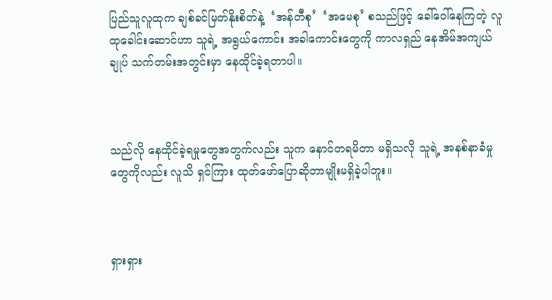ပြည်သူလူထုက ချစ်ခင်မြတ်နိုးစိတ်နဲ့  ‘အန်တီစု’  ‘အမေစု’ စသည်ဖြင့် ခေါ်ဝေါ်နေကြတဲ့ လူထုခေါင်းဆောင်ဟာ သူရဲ့ အရွယ်ကောင်း အခါကောင်းတွေကို ကာလရှည် နေအိမ်အကျယ်ချုပ် သက်တမ်းအတွင်းမှာ နေထိုင်ခဲ့ရတာပါ။



သည်လို နေထိုင်ခဲ့ရမှုတွေအတွက်လည်း သူက နောင်တရမိတာ မရှိသလို သူရဲ့ အနစ်နာခံမှုတွေကိုလည်း လူသိ ရှင်ကြား ထုတ်ဖော်ပြောဆိုတာမျိုးမရှိခဲ့ပါဘူး။



ရှားရှား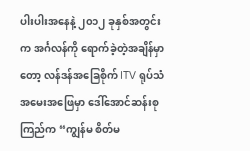ပါးပါးအနေနဲ့ ၂၀၁၂ ခုနှစ်အတွင်းက အင်္ဂလန်ကို ရောက်ခဲ့တဲ့အချိန်မှာတော့ လန်ဒန်အခြေစိုက် ITV ရုပ်သံ အမေးအဖြေမှာ ဒေါ်အောင်ဆန်းစုကြည်က “ကျွန်မ စိတ်မ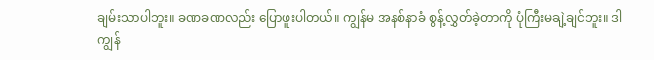ချမ်းသာပါဘူး။ ခဏခဏလည်း ပြောဖူးပါတယ်။ ကျွန်မ အနစ်နာခံ စွန့်လွှတ်ခဲ့တာကို ပုံကြီးမချဲ့ချင်ဘူး။ ဒါ ကျွန်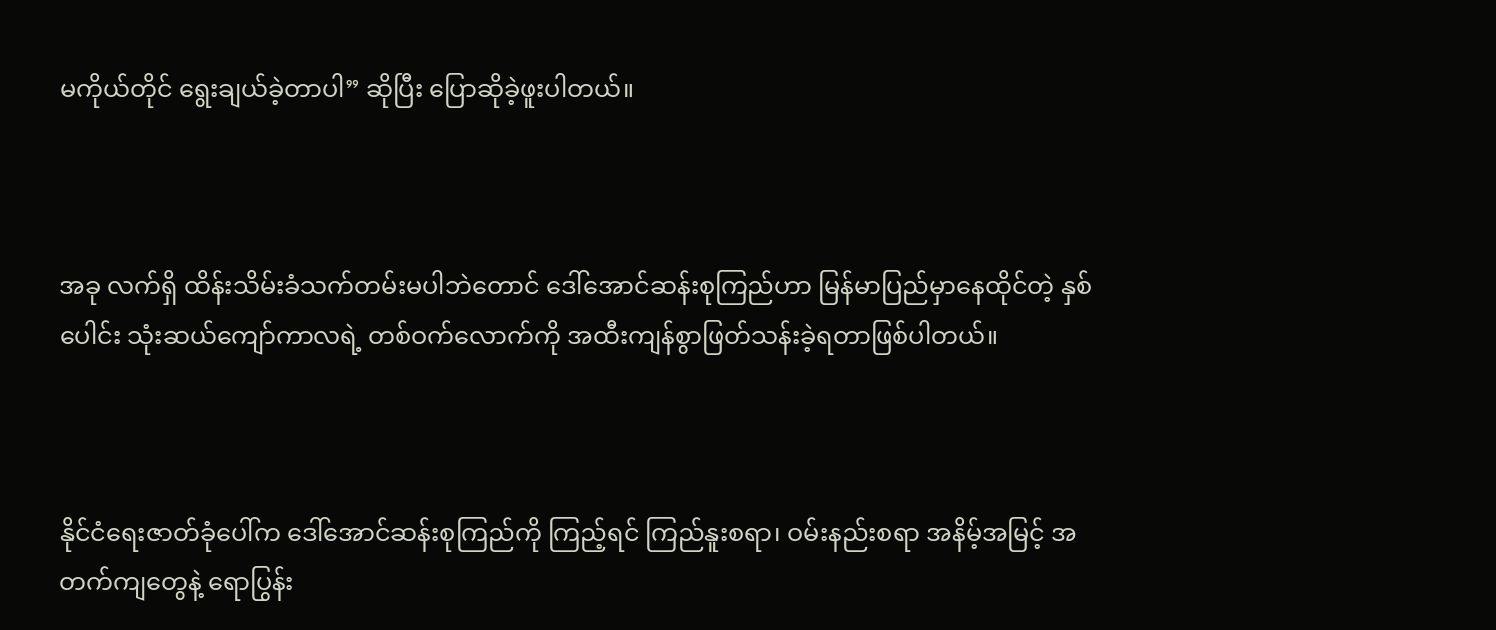မကိုယ်တိုင် ရွေးချယ်ခဲ့တာပါ” ဆိုပြီး ပြောဆိုခဲ့ဖူးပါတယ်။



အခု လက်ရှိ ထိန်းသိမ်းခံသက်တမ်းမပါဘဲတောင် ဒေါ်အောင်ဆန်းစုကြည်ဟာ မြန်မာပြည်မှာနေထိုင်တဲ့ နှစ်ပေါင်း သုံးဆယ်ကျော်ကာလရဲ့ တစ်ဝက်လောက်ကို အထီးကျန်စွာဖြတ်သန်းခဲ့ရတာဖြစ်ပါတယ်။



နိုင်ငံရေးဇာတ်ခုံပေါ်က ဒေါ်အောင်ဆန်းစုကြည်ကို ကြည့်ရင် ကြည်နူးစရာ၊ ဝမ်းနည်းစရာ အနိမ့်အမြင့် အတက်ကျတွေနဲ့ ရောပြွန်း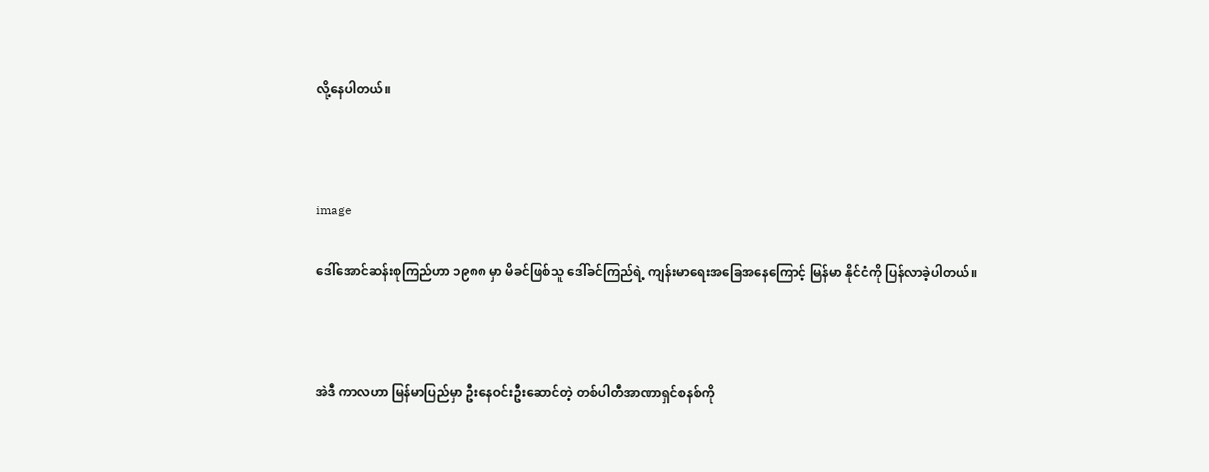လို့နေပါတယ်။



image

ဒေါ်အောင်ဆန်းစုကြည်ဟာ ၁၉၈၈ မှာ မိခင်ဖြစ်သူ ဒေါ်ခင်ကြည်ရဲ့ ကျန်းမာရေးအခြေအနေကြောင့် မြန်မာ နိုင်ငံကို ပြန်လာခဲ့ပါတယ်။



အဲဒီ ကာလဟာ မြန်မာပြည်မှာ ဦးနေဝင်းဦးဆောင်တဲ့ တစ်ပါတီအာဏာရှင်စနစ်ကို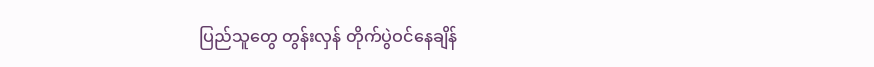ပြည်သူတွေ တွန်းလှန် တိုက်ပွဲဝင်နေချိန်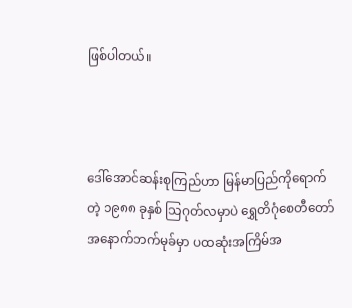ဖြစ်ပါတယ်။



ဒေါ်အောင်ဆန်းစုကြည်ဟာ မြန်မာပြည်ကိုရောက်တဲ့ ၁၉၈၈ ခုနှစ် သြဂုတ်လမှာပဲ ရွှေတိဂုံစေတီတော် အနောက်ဘက်မုခ်မှာ ပထဆုံးအကြိမ်အ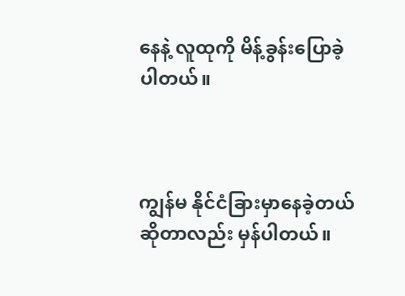နေနဲ့ လူထုကို မိန့်ခွန်းပြောခဲ့ပါတယ်။



ကျွန်မ နိုင်ငံခြားမှာနေခဲ့တယ်ဆိုတာလည်း မှန်ပါတယ်။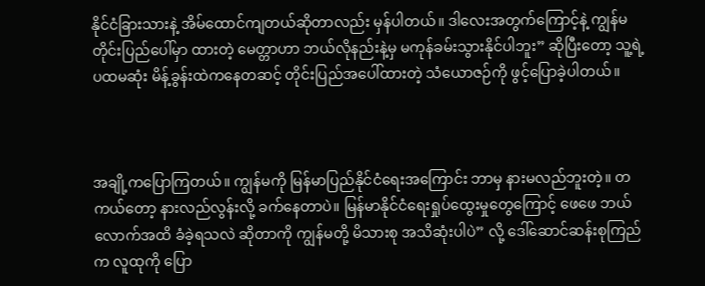နိုင်ငံခြားသားနဲ့ အိမ်ထောင်ကျတယ်ဆိုတာလည်း မှန်ပါတယ်။ ဒါလေးအတွက်ကြောင့်နဲ့ ကျွန်မတိုင်းပြည်ပေါ်မှာ ထားတဲ့ မေတ္တာဟာ ဘယ်လိုနည်းနဲ့မှ မကုန်ခမ်းသွားနိုင်ပါဘူး” ဆိုပြီးတော့ သူ့ရဲ့ ပထမဆုံး မိန့်ခွန်းထဲကနေတဆင့် တိုင်းပြည်အပေါ်ထားတဲ့ သံယောဇဉ်ကို ဖွင့်ပြောခဲ့ပါတယ်။



အချို့ကပြောကြတယ်။ ကျွန်မကို မြန်မာပြည်နိုင်ငံရေးအကြောင်း ဘာမှ နားမလည်ဘူးတဲ့။ တကယ်တော့ နားလည်လွန်းလို့ ခက်နေတာပဲ။ မြန်မာနိုင်ငံရေးရှုပ်ထွေးမှုတွေကြောင့် ဖေဖေ ဘယ်လောက်အထိ ခံခဲ့ရသလဲ ဆိုတာကို ကျွန်မတို့ မိသားစု အသိဆုံးပါပဲ” လို့ ဒေါ်ဆောင်ဆန်းစုကြည်က လူထုကို ပြော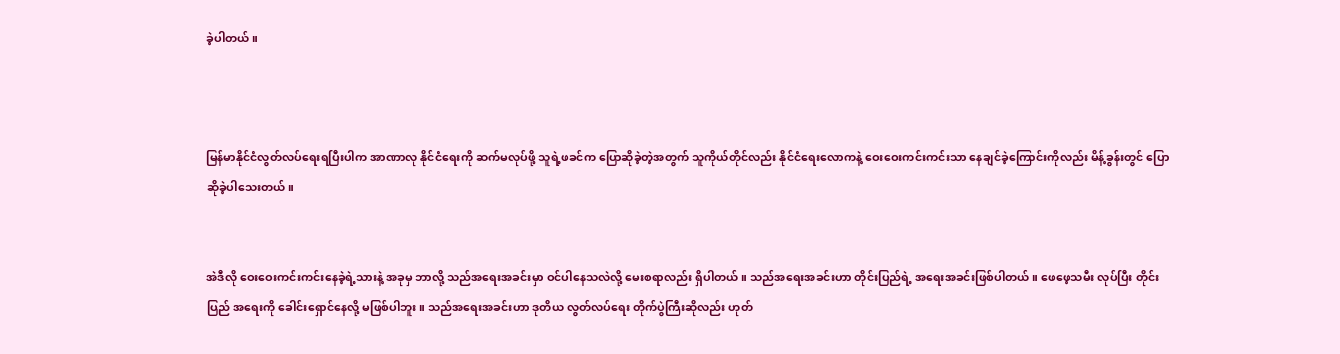ခဲ့ပါတယ်။



မြန်မာနိုင်ငံလွတ်လပ်ရေးရပြီးပါက အာဏာလု နိုင်ငံရေးကို ဆက်မလုပ်ဖို့ သူရဲ့ဖခင်က ပြောဆိုခဲ့တဲ့အတွက် သူကိုယ်တိုင်လည်း နိုင်ငံရေးလောကနဲ့ ဝေးဝေးကင်းကင်းသာ နေချင်ခဲ့ကြောင်းကိုလည်း မိန့်ခွန်းတွင် ပြောဆိုခဲ့ပါသေးတယ်။


အဲဒီလို ဝေးဝေးကင်းကင်းနေခဲ့ရဲ့သားနဲ့ အခုမှ ဘာလို့ သည်အရေးအခင်းမှာ ဝင်ပါနေသလဲလို့ မေးစရာလည်း ရှိပါတယ်။ သည်အရေးအခင်းဟာ တိုင်းပြည်ရဲ့ အရေးအခင်းဖြစ်ပါတယ်။ ဖေဖေ့သမီး လုပ်ပြီး တိုင်းပြည် အရေးကို ခေါင်းရှောင်နေလို့ မဖြစ်ပါဘူး။ သည်အရေးအခင်းဟာ ဒုတိယ လွတ်လပ်ရေး တိုက်ပွဲကြီးဆိုလည်း ဟုတ်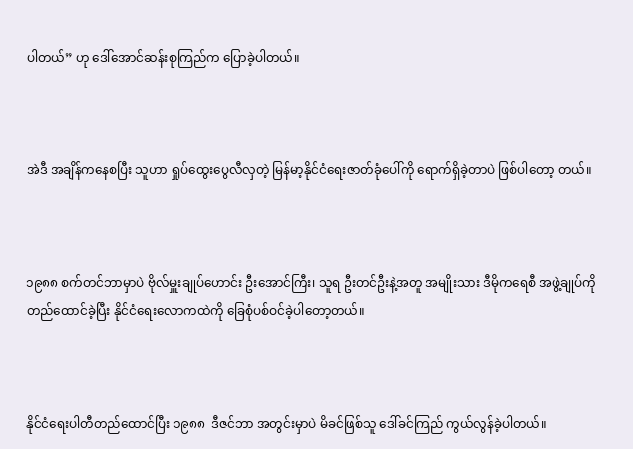ပါတယ်” ဟု ဒေါ်အောင်ဆန်းစုကြည်က ပြောခဲ့ပါတယ်။



အဲဒီ အချိန်ကနေစပြီး သူဟာ ရှုပ်ထွေးပွေလီလှတဲ့ မြန်မာ့နိုင်ငံရေးဇာတ်ခုံပေါ်ကို ရောက်ရှိခဲ့တာပဲ ဖြစ်ပါတော့ တယ်။



၁၉၈၈ စက်တင်ဘာမှာပဲ ဗိုလ်မှူးချုပ်ဟောင်း ဦးအောင်ကြီး၊ သူရ ဦးတင်ဦးနဲ့အတူ အမျိုးသား ဒီမိုကရေစီ အဖွဲ့ချုပ်ကို တည်ထောင်ခဲ့ပြီး နိုင်ငံရေးလောကထဲကို ခြေစုံပစ်ဝင်ခဲ့ပါတော့တယ်။



နိုင်ငံရေးပါတီတည်ထောင်ပြီး ၁၉၈၈  ဒီဇင်ဘာ အတွင်းမှာပဲ မိခင်ဖြစ်သူ ဒေါ်ခင်ကြည် ကွယ်လွန်ခဲ့ပါတယ်။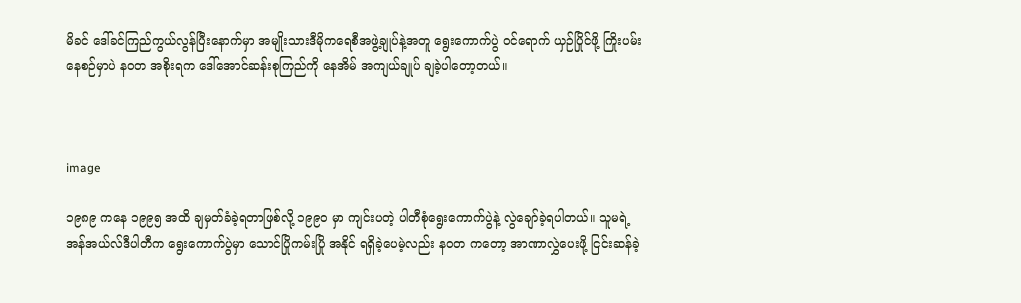မိခင် ဒေါ်ခင်ကြည်ကွယ်လွန်ပြီးနောက်မှာ အမျိုးသားဒီမိုကရေစီအဖွဲ့ချုပ်နဲ့အတူ ရွေးကောက်ပွဲ ဝင်ရောက် ယှဉ်ပြိုင်ဖို့ ကြိုးပမ်းနေစဉ်မှာပဲ နဝတ အစိုးရက ဒေါ်အောင်ဆန်းစုကြည်ကို နေအိမ် အကျယ်ချုပ် ချခဲ့ပါတော့တယ်။



image

၁၉၈၉ ကနေ ၁၉၉၅ အထိ ချမှတ်ခံခဲ့ရတာဖြစ်လို့ ၁၉၉၀ မှာ ကျင်းပတဲ့ ပါတီစုံရွေးကောက်ပွဲနဲ့ လွဲချော်ခဲ့ရပါတယ်။ သူမရဲ့ အန်အယ်လ်ဒီပါတီက ရွေးကောက်ပွဲမှာ သောင်ပြိုကမ်းပြို အနိုင် ရရှိခဲ့ပေမဲ့လည်း နဝတ ကတော့ အာဏာလွှဲပေးဖို့ ငြင်းဆန်ခဲ့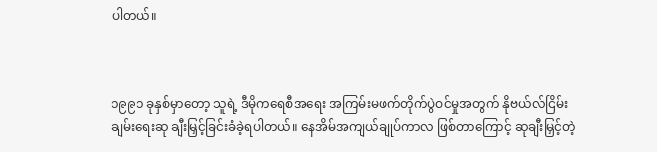ပါတယ်။



၁၉၉၁ ခုနှစ်မှာတော့ သူရဲ့ ဒီမိုကရေစီအရေး အကြမ်းမဖက်တိုက်ပွဲဝင်မှုအတွက် နိုဗယ်လ်ငြိမ်းချမ်းရေးဆု ချီးမြှင့်ခြင်းခံခဲ့ရပါတယ်။ နေအိမ်အကျယ်ချုပ်ကာလ ဖြစ်တာကြောင့် ဆုချီးမြှင့်တဲ့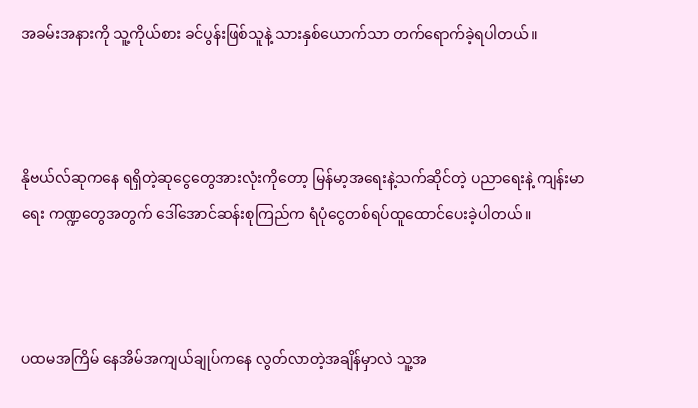အခမ်းအနားကို သူ့ကိုယ်စား ခင်ပွန်းဖြစ်သူနဲ့ သားနှစ်ယောက်သာ တက်ရောက်ခဲ့ရပါတယ်။



နိုဗယ်လ်ဆုကနေ ရရှိတဲ့ဆုငွေတွေအားလုံးကိုတော့ မြန်မာ့အရေးနဲ့သက်ဆိုင်တဲ့ ပညာရေးနဲ့ ကျန်းမာရေး ကဏ္ဍတွေအတွက် ဒေါ်အောင်ဆန်းစုကြည်က ရံပုံငွေတစ်ရပ်ထူထောင်ပေးခဲ့ပါတယ်။



ပထမအကြိမ် နေအိမ်အကျယ်ချုပ်ကနေ လွတ်လာတဲ့အချိန်မှာလဲ သူ့အ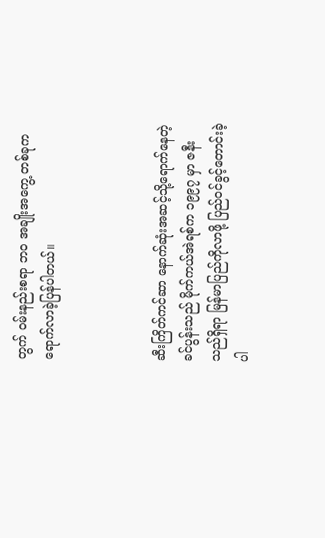တွက် ဝမ်းနည်းစရာ ဘ၀ အချိုးအကွေ့ တစ်ခုက ရောက်လာခဲ့ပြန်ပါတယ်။



ဆီးကြိတ်ကင်ဆာ နောက်ဆုံးအဆင့်သို့ရောက်နေတဲ့ ခင်ပွန်းသည် မိုက်ကယ်အဲရစ်က ၁၉၉၇ မှာ ဇနီးသည်ရှိရာ မြန်မာပြည်ကိုလာဖို့ ပြည်ဝင်ခွင့်တောင်းခဲ့ပါ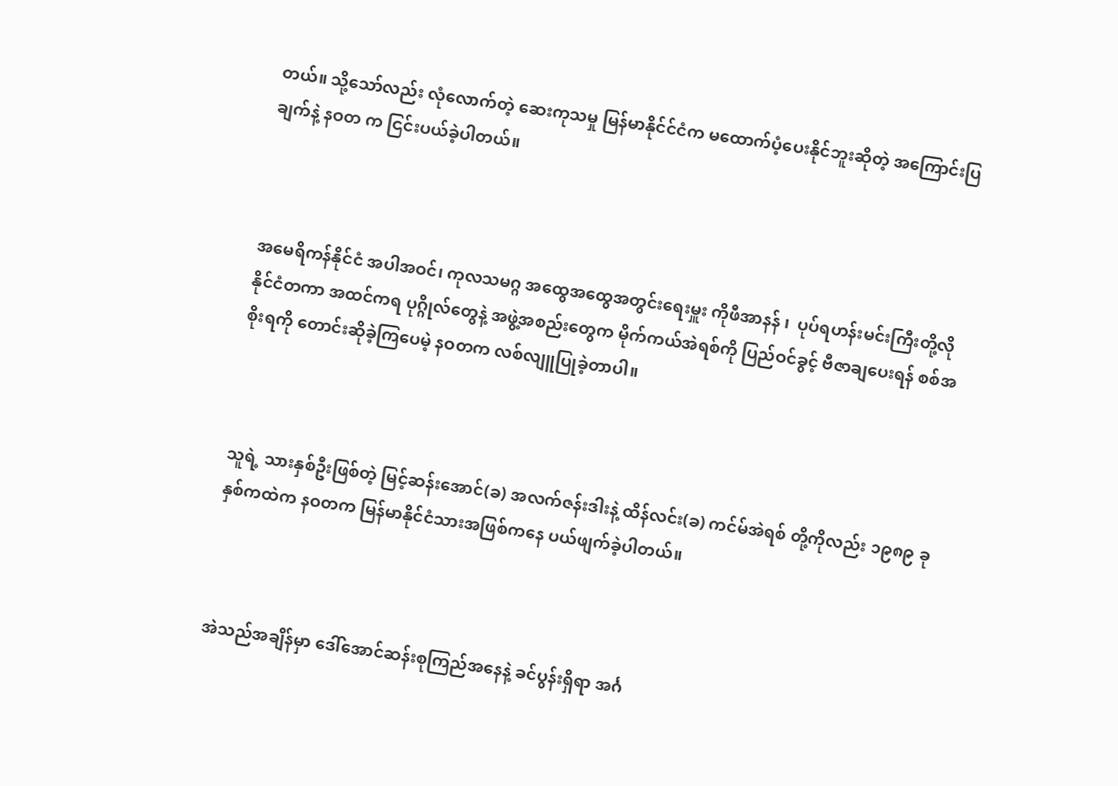တယ်။ သို့သော်လည်း လုံလောက်တဲ့ ဆေးကုသမှု မြန်မာနိုင်င်ငံက မထောက်ပံ့ပေးနိုင်ဘူးဆိုတဲ့ အကြောင်းပြချက်နဲ့ နဝတ က ငြင်းပယ်ခဲ့ပါတယ်။



အမေရိကန်နိုင်ငံ အပါအဝင်၊ ကုလသမဂ္ဂ အထွေအထွေအတွင်းရေးမှူး ကိုဖီအာနန် ၊  ပုပ်ရဟန်းမင်းကြီးတို့လို နိုင်ငံတကာ အထင်ကရ ပုဂ္ဂိုလ်တွေနဲ့ အဖွဲ့အစည်းတွေက မိုက်ကယ်အဲရစ်ကို ပြည်ဝင်ခွင့် ဗီဇာချပေးရန် စစ်အစိုးရကို တောင်းဆိုခဲ့ကြပေမဲ့ နဝတက လစ်လျူပြုခဲ့တာပါ။



သူရဲ့ သားနှစ်ဦးဖြစ်တဲ့ မြင့်ဆန်းအောင်(ခ) အလက်ဇန်းဒါးနဲ့ ထိန်လင်း(ခ) ကင်မ်အဲရစ် တို့ကိုလည်း ၁၉၈၉ ခုနှစ်ကထဲက နဝတက မြန်မာနိုင်ငံသားအဖြစ်ကနေ ပယ်ဖျက်ခဲ့ပါတယ်။



အဲသည်အချိန်မှာ ဒေါ်အောင်ဆန်းစုကြည်အနေနဲ့ ခင်ပွန်းရှိရာ အင်္ဂ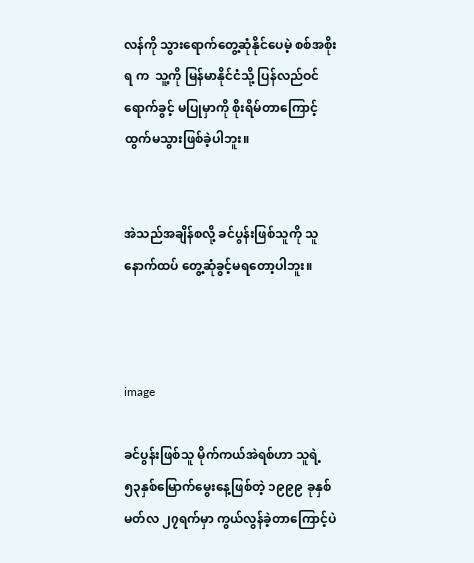လန်ကို သွားရောက်တွေ့ဆုံနိုင်ပေမဲ့ စစ်အစိုးရ က  သူ့ကို မြန်မာနိုင်ငံသို့ ပြန်လည်ဝင်ရောက်ခွင့် မပြုမှာကို စိုးရိမ်တာကြောင့် ထွက်မသွားဖြစ်ခဲ့ပါဘူး။


အဲသည်အချိန်စလို့ ခင်ပွန်းဖြစ်သူကို သူ နောက်ထပ် တွေ့ဆုံခွင့်မရတော့ပါဘူး။



image

ခင်ပွန်းဖြစ်သူ မိုက်ကယ်အဲရစ်ဟာ သူရဲ့  ၅၃နှစ်မြောက်မွေးနေ့ဖြစ်တဲ့ ၁၉၉၉ ခုနှစ် မတ်လ ၂၇ရက်မှာ ကွယ်လွန်ခဲ့တာကြောင့်ပဲ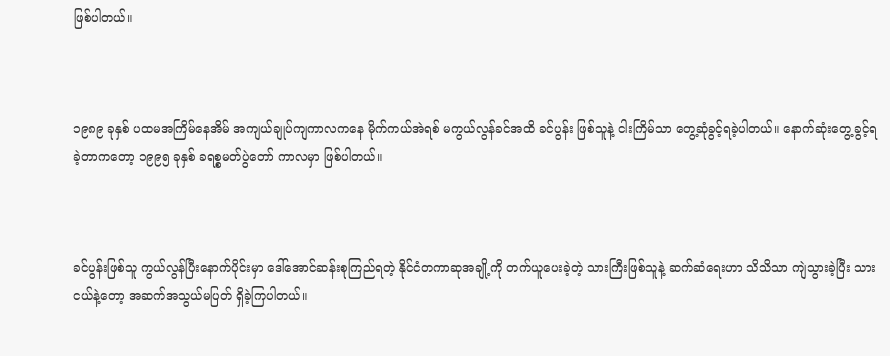ဖြစ်ပါတယ်။



၁၉၈၉ ခုနှစ် ပထမအကြိမ်နေအိမ် အကျယ်ချုပ်ကျကာလကနေ မိုက်ကယ်အဲရစ် မကွယ်လွန်ခင်အထိ ခင်ပွန်း ဖြစ်သူနဲ့ ငါးကြိမ်သာ တွေ့ဆုံခွင့်ရခဲ့ပါတယ်။ နောက်ဆုံးတွေ့ခွင့်ရခဲ့တာကတော့ ၁၉၉၅ ခုနှစ် ခရစ္စမတ်ပွဲတော် ကာလမှာ ဖြစ်ပါတယ်။



ခင်ပွန်းဖြစ်သူ ကွယ်လွန်ပြီးနောက်ပိုင်းမှာ ဒေါ်အောင်ဆန်းစုကြည်ရတဲ့ နိုင်ငံတကာဆုအချို့ကို တက်ယူပေးခဲ့တဲ့ သားကြီးဖြစ်သူနဲ့ ဆက်ဆံရေးဟာ သိသိသာ ကျဲသွားခဲ့ပြီး သားငယ်နဲ့တော့ အဆက်အသွယ်မပြတ် ရှိခဲ့ကြပါတယ်။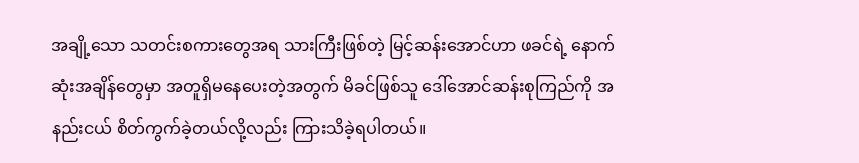အချို့သော သတင်းစကားတွေအရ သားကြီးဖြစ်တဲ့ မြင့်ဆန်းအောင်ဟာ ဖခင်ရဲ့ နောက်ဆုံးအချိန်တွေမှာ အတူရှိမနေပေးတဲ့အတွက် မိခင်ဖြစ်သူ ဒေါ်အောင်ဆန်းစုကြည်ကို အနည်းငယ် စိတ်ကွက်ခဲ့တယ်လို့လည်း ကြားသိခဲ့ရပါတယ်။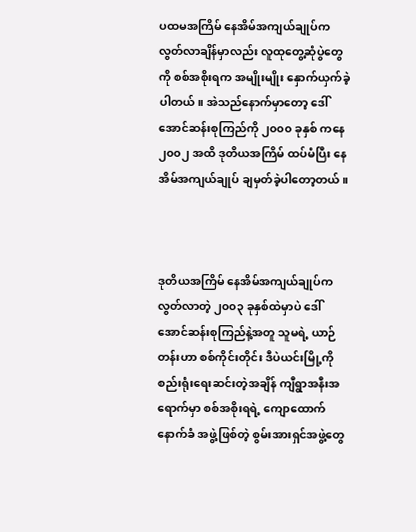ပထမအကြိမ် နေအိမ်အကျယ်ချုပ်က လွတ်လာချိန်မှာလည်း လူထုတွေ့ဆုံပွဲတွေကို စစ်အစိုးရက အမျိုးမျိုး နှောက်ယှက်ခဲ့ပါတယ်။ အဲသည်နောက်မှာတော့ ဒေါ်အောင်ဆန်းစုကြည်ကို ၂၀၀၀ ခုနှစ် ကနေ ၂၀၀၂ အထိ ဒုတိယအကြိမ် ထပ်မံပြီး နေအိမ်အကျယ်ချုပ် ချမှတ်ခဲ့ပါတော့တယ်။



ဒုတိယအကြိမ် နေအိမ်အကျယ်ချုပ်က လွတ်လာတဲ့ ၂၀၀၃ ခုနှစ်ထဲမှာပဲ ဒေါ်အောင်ဆန်းစုကြည်နဲ့အတူ သူမရဲ့ ယာဉ်တန်းဟာ စစ်ကိုင်းတိုင်း ဒီပဲယင်းမြို့ကို စည်းရုံးရေးဆင်းတဲ့အချိန် ကျီရွာအနီးအရောက်မှာ စစ်အစိုးရရဲ့ ကျောထောက်နောက်ခံ အဖွဲ့ဖြစ်တဲ့ စွမ်းအားရှင်အဖွဲ့တွေ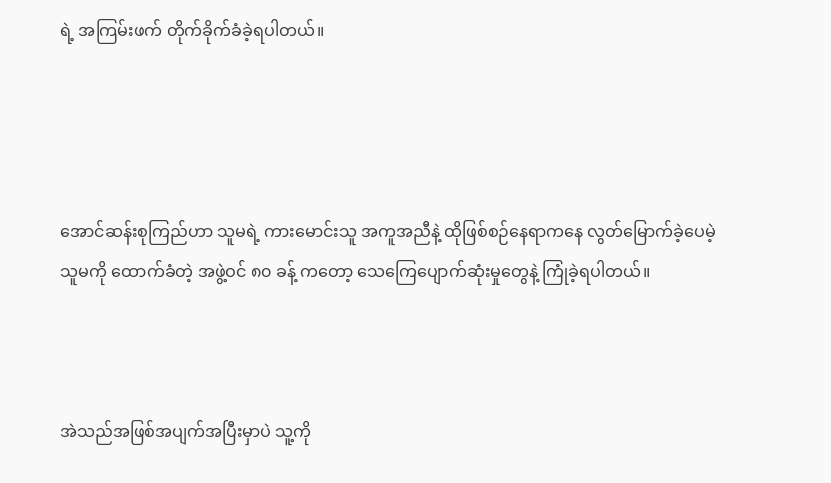ရဲ့ အကြမ်းဖက် တိုက်ခိုက်ခံခဲ့ရပါတယ်။




အောင်ဆန်းစုကြည်ဟာ သူမရဲ့ ကားမောင်းသူ အကူအညီနဲ့ ထိုဖြစ်စဉ်နေရာကနေ လွတ်မြောက်ခဲ့ပေမဲ့ သူမကို ထောက်ခံတဲ့ အဖွဲ့ဝင် ၈၀ ခန့် ကတော့ သေကြေပျောက်ဆုံးမှုတွေနဲ့ ကြုံခဲ့ရပါတယ်။



အဲသည်အဖြစ်အပျက်အပြီးမှာပဲ သူ့ကို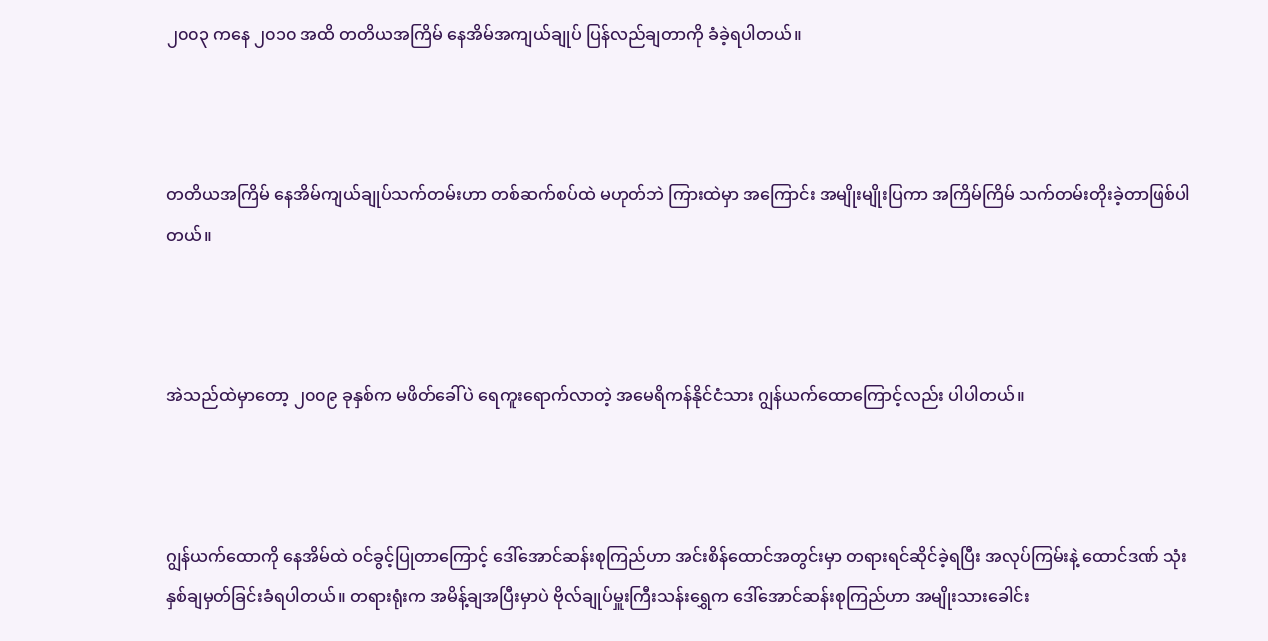၂၀၀၃ ကနေ ၂၀၁၀ အထိ တတိယအကြိမ် နေအိမ်အကျယ်ချုပ် ပြန်လည်ချတာကို ခံခဲ့ရပါတယ်။



တတိယအကြိမ် နေအိမ်ကျယ်ချုပ်သက်တမ်းဟာ တစ်ဆက်စပ်ထဲ မဟုတ်ဘဲ ကြားထဲမှာ အကြောင်း အမျိုးမျိုးပြကာ အကြိမ်ကြိမ် သက်တမ်းတိုးခဲ့တာဖြစ်ပါတယ်။



အဲသည်ထဲမှာတော့ ၂၀၀၉ ခုနှစ်က မဖိတ်ခေါ်ပဲ ရေကူးရောက်လာတဲ့ အမေရိကန်နိုင်ငံသား ဂျွန်ယက်ထောကြောင့်လည်း ပါပါတယ်။



ဂျွန်ယက်ထောကို နေအိမ်ထဲ ဝင်ခွင့်ပြုတာကြောင့် ဒေါ်အောင်ဆန်းစုကြည်ဟာ အင်းစိန်ထောင်အတွင်းမှာ တရားရင်ဆိုင်ခဲ့ရပြီး အလုပ်ကြမ်းနဲ့ ထောင်ဒဏ် သုံးနှစ်ချမှတ်ခြင်းခံရပါတယ်။ တရားရုံးက အမိန့်ချအပြီးမှာပဲ ဗိုလ်ချုပ်မှူးကြီးသန်းရွှေက ဒေါ်အောင်ဆန်းစုကြည်ဟာ အမျိုးသားခေါင်း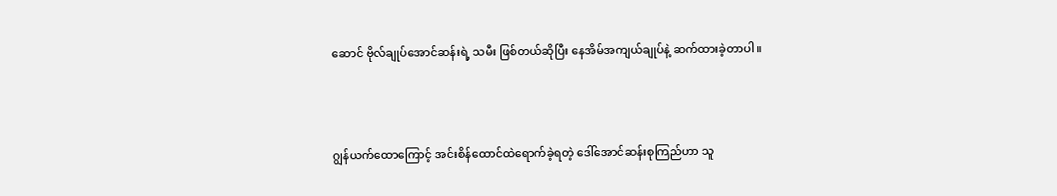ဆောင် ဗိုလ်ချုပ်အောင်ဆန်းရဲ့ သမီး ဖြစ်တယ်ဆိုပြီး နေအိမ်အကျယ်ချုပ်နဲ့ ဆက်ထားခဲ့တာပါ။



ဂျွန်ယက်ထောကြောင့် အင်းစိန်ထောင်ထဲရောက်ခဲ့ရတဲ့ ဒေါ်အောင်ဆန်းစုကြည်ဟာ သူ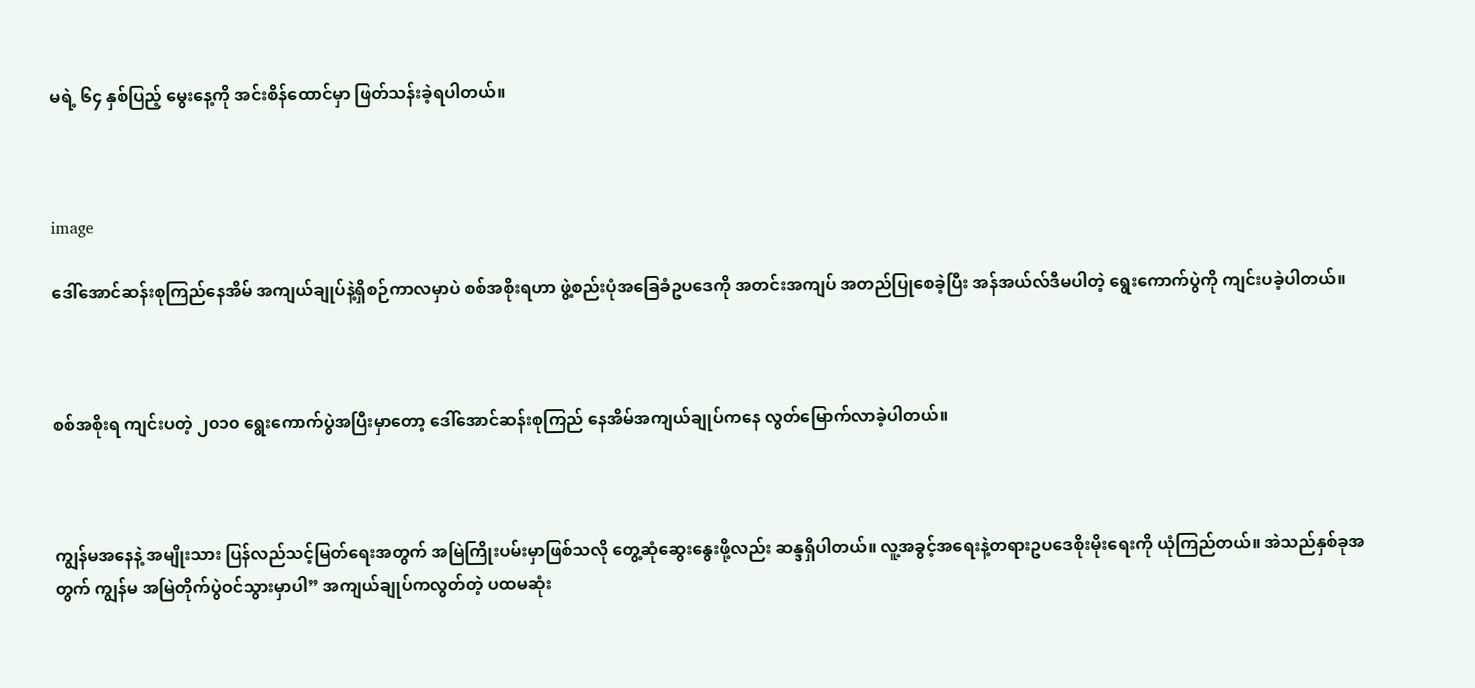မရဲ့ ၆၄ နှစ်ပြည့် မွေးနေ့ကို အင်းစိန်ထောင်မှာ ဖြတ်သန်းခဲ့ရပါတယ်။



image

ဒေါ်အောင်ဆန်းစုကြည်နေအိမ် အကျယ်ချုပ်နဲ့ရှိစဉ်ကာလမှာပဲ စစ်အစိုးရဟာ ဖွဲ့စည်းပုံအခြေခံဥပဒေကို အတင်းအကျပ် အတည်ပြုစေခဲ့ပြီး အန်အယ်လ်ဒီမပါတဲ့ ရွေးကောက်ပွဲကို ကျင်းပခဲ့ပါတယ်။



စစ်အစိုးရ ကျင်းပတဲ့ ၂၀၁၀ ရွေးကောက်ပွဲအပြီးမှာတော့ ဒေါ်အောင်ဆန်းစုကြည် နေအိမ်အကျယ်ချုပ်ကနေ လွတ်မြောက်လာခဲ့ပါတယ်။



ကျွန်မအနေနဲ့ အမျိုးသား ပြန်လည်သင့်မြတ်ရေးအတွက် အမြဲကြိုးပမ်းမှာဖြစ်သလို တွေ့ဆုံဆွေးနွေးဖို့လည်း ဆန္ဒရှိပါတယ်။ လူ့အခွင့်အရေးနဲ့တရားဥပဒေစိုးမိုးရေးကို ယုံကြည်တယ်။ အဲသည်နှစ်ခုအတွက် ကျွန်မ အမြဲတိုက်ပွဲဝင်သွားမှာပါ” အကျယ်ချုပ်ကလွတ်တဲ့ ပထမဆုံး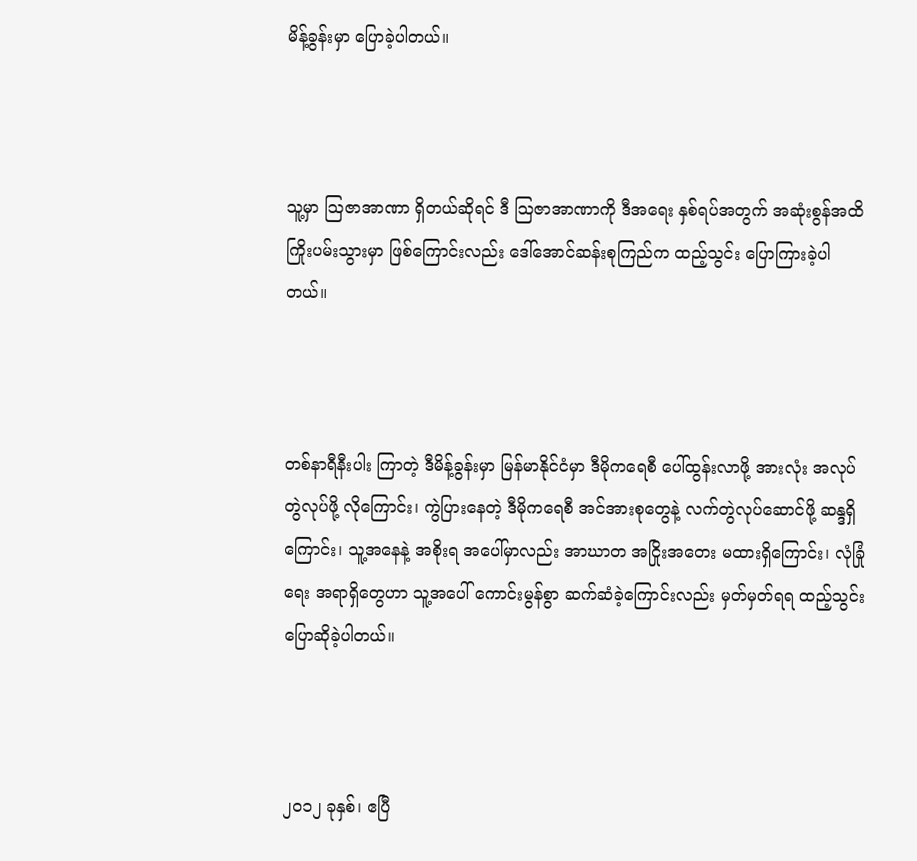မိန့်ခွန်းမှာ ပြောခဲ့ပါတယ်။



သူ့မှာ သြဇာအာဏာ ရှိတယ်ဆိုရင် ဒီ သြဇာအာဏာကို ဒီအရေး နှစ်ရပ်အတွက် အဆုံးစွန်အထိ ကြိုးပမ်းသွားမှာ ဖြစ်ကြောင်းလည်း ဒေါ်အောင်ဆန်းစုကြည်က ထည့်သွင်း ပြောကြားခဲ့ပါတယ်။



တစ်နာရီနီးပါး ကြာတဲ့ ဒီမိန့်ခွန်းမှာ မြန်မာနိုင်ငံမှာ ဒီမိုကရေစီ ပေါ်ထွန်းလာဖို့ အားလုံး အလုပ်တွဲလုပ်ဖို့ လိုကြောင်း၊ ကွဲပြားနေတဲ့ ဒီမိုကရေစီ အင်အားစုတွေနဲ့ လက်တွဲလုပ်ဆောင်ဖို့ ဆန္ဒရှိကြောင်း၊ သူ့အနေနဲ့ အစိုးရ အပေါ်မှာလည်း အာဃာတ အငြိုးအတေး မထားရှိကြောင်း၊ လုံခြုံရေး အရာရှိတွေဟာ သူ့အပေါ် ကောင်းမွန်စွာ ဆက်ဆံခဲ့ကြောင်းလည်း မှတ်မှတ်ရရ ထည့်သွင်းပြောဆိုခဲ့ပါတယ်။



၂ဝ၁၂ ခုနှစ်၊ ဧပြီ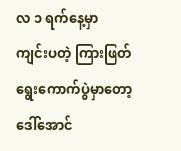လ ၁ ရက်နေ့မှာ ကျင်းပတဲ့ ကြားဖြတ်ရွေးကောက်ပွဲမှာတော့ ဒေါ်အောင်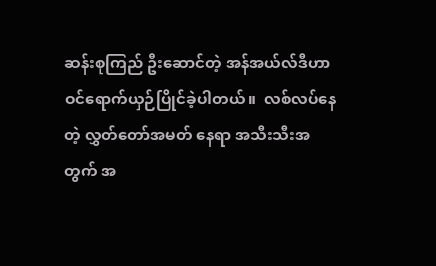ဆန်းစုကြည် ဦးဆောင်တဲ့ အန်အယ်လ်ဒီဟာ ဝင်ရောက်ယှဉ်ပြိုင်ခဲ့ပါတယ်။  လစ်လပ်နေတဲ့ လွှတ်တော်အမတ် နေရာ အသီးသီးအတွက် အ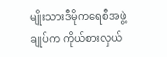မျိုးသားဒီမိုကရေစီအဖွဲ့ချုပ်က ကိုယ်စားလှယ်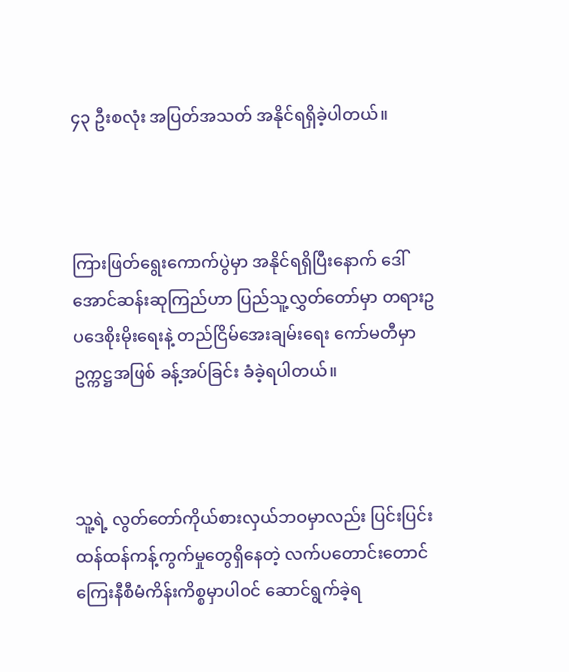၄၃ ဦးစလုံး အပြတ်အသတ် အနိုင်ရရှိခဲ့ပါတယ်။



ကြားဖြတ်ရွေးကောက်ပွဲမှာ အနိုင်ရရှိပြီးနောက် ဒေါ်အောင်ဆန်းဆုကြည်ဟာ ပြည်သူ့လွှတ်တော်မှာ တရားဥပဒေစိုးမိုးရေးနဲ့ တည်ငြိမ်အေးချမ်းရေး ကော်မတီမှာ ဥက္ကဋ္ဌအဖြစ် ခန့်အပ်ခြင်း ခံခဲ့ရပါတယ်။



သူ့ရဲ့ လွတ်တော်ကိုယ်စားလှယ်ဘဝမှာလည်း ပြင်းပြင်းထန်ထန်ကန့်ကွက်မှုတွေရှိနေတဲ့ လက်ပတောင်းတောင် ကြေးနီစီမံကိန်းကိစ္စမှာပါဝင် ဆောင်ရွက်ခဲ့ရ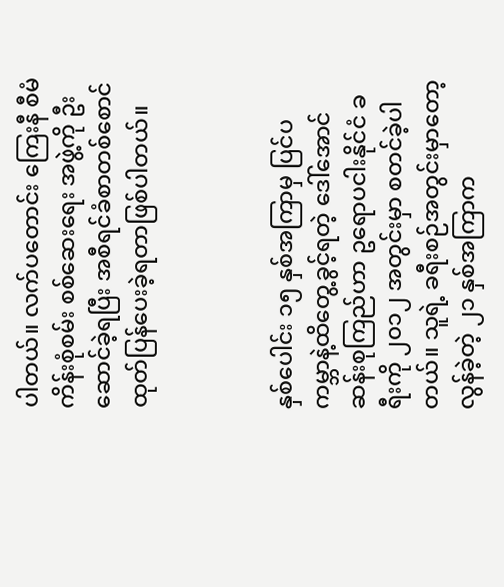ပါတယ်။ လက်ပတောင်း ကြေးနီ စီမံကိန်းစုံစမ်း စစ်ဆေးရေး အဖွဲ့ကို ဦးဆောင်ခဲ့ရပြီး အစီရင်ခံစာတစ်စောင် ထုတ်ပြန်ပေးခဲ့ရတာဖြစ်ပါတယ်။



နှစ်ပေါင်း ၁၅ နှစ်အကြာမှ ပြင်ပကမ္ဘာနဲ့ထိတွေ့ခွင့်ရတဲ့ ဒေါ်အောင်ဆန်းစုကြည်ဟာ ဥရောပငါးနိုင်ငံ ခရီးကို ၂၀၁၂ အတွင်းမှာ စတင်ခဲ့ပါတယ်။ သူရဲ့ ခရီးစဉ်အတွင်းမှာတော့ လွန်ခဲ့တဲ့ ၂၁ နှစ်အကြာက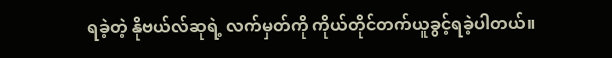ရခဲ့တဲ့ နိုဗယ်လ်ဆုရဲ့ လက်မှတ်ကို ကိုယ်တိုင်တက်ယူခွင့်ရခဲ့ပါတယ်။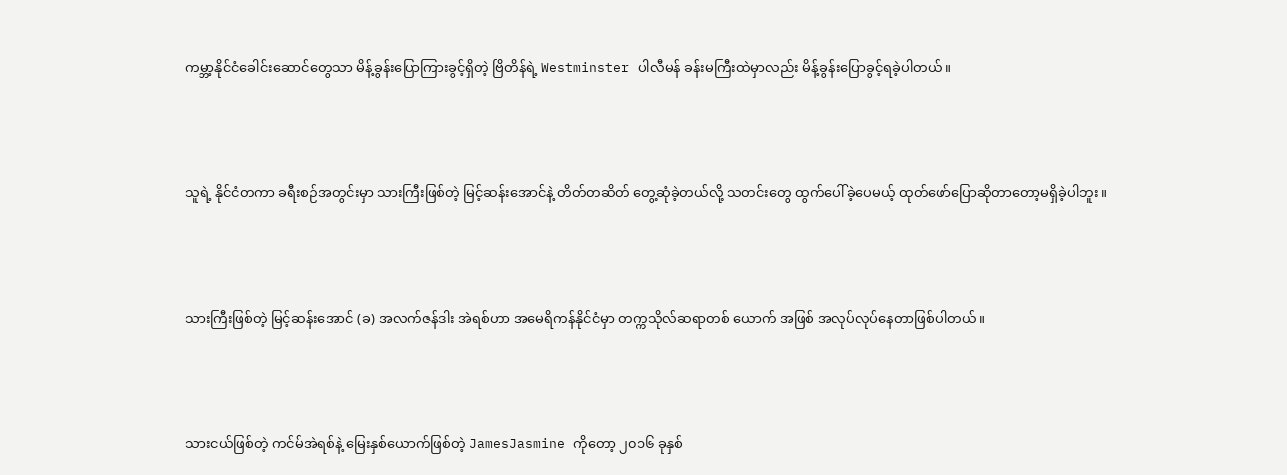ကမ္ဘာ့နိုင်ငံခေါင်းဆောင်တွေသာ မိန့်ခွန်းပြောကြားခွင့်ရှိတဲ့ ဗြိတိန်ရဲ့ Westminster ပါလီမန် ခန်းမကြီးထဲမှာလည်း မိန့်ခွန်းပြောခွင့်ရခဲ့ပါတယ်။



သူရဲ့ နိုင်ငံတကာ ခရီးစဉ်အတွင်းမှာ သားကြီးဖြစ်တဲ့ မြင့်ဆန်းအောင်နဲ့ တိတ်တဆိတ် တွေ့ဆုံခဲ့တယ်လို့ သတင်းတွေ ထွက်ပေါ်ခဲ့ပေမယ့် ထုတ်ဖော်ပြောဆိုတာတော့မရှိခဲ့ပါဘူး။



သားကြီးဖြစ်တဲ့ မြင့်ဆန်းအောင် (ခ) အလက်ဇန်ဒါး အဲရစ်ဟာ အမေရိကန်နိုင်ငံမှာ တက္ကသိုလ်ဆရာတစ် ယောက် အဖြစ် အလုပ်လုပ်နေတာဖြစ်ပါတယ်။



သားငယ်ဖြစ်တဲ့ ကင်မ်အဲရစ်နဲ့ မြေးနှစ်ယောက်ဖြစ်တဲ့ JamesJasmine ကိုတော့ ၂၀၁၆ ခုနှစ်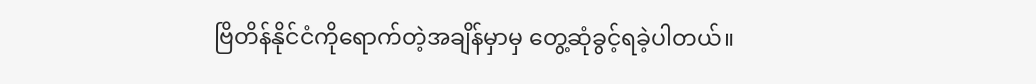ဗြိတိန်နိုင်ငံကိုရောက်တဲ့အချိန်မှာမှ တွေ့ဆုံခွင့်ရခဲ့ပါတယ်။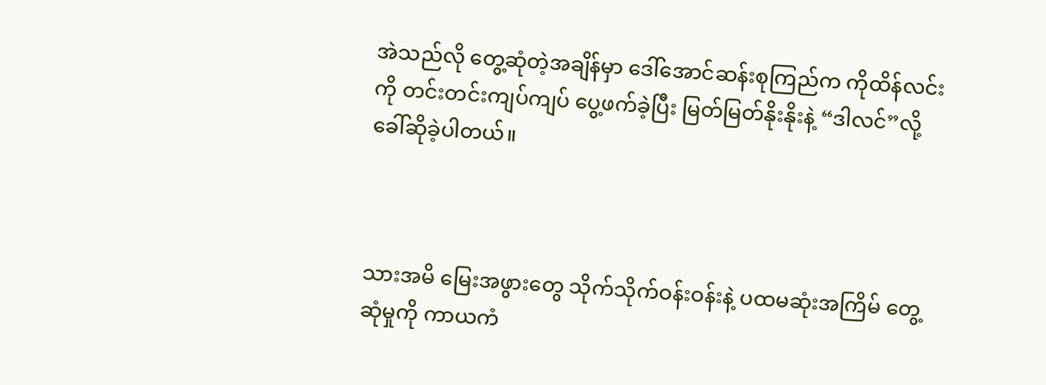အဲသည်လို တွေ့ဆုံတဲ့အချိန်မှာ ဒေါ်အောင်ဆန်းစုကြည်က ကိုထိန်လင်းကို တင်းတင်းကျပ်ကျပ် ပွေ့ဖက်ခဲ့ပြီး မြတ်မြတ်နိုးနိုးနဲ့ “ဒါလင်”လို့ ခေါ်ဆိုခဲ့ပါတယ်။



သားအမိ မြေးအဖွားတွေ သိုက်သိုက်ဝန်းဝန်းနဲ့ ပထမဆုံးအကြိမ် တွေ့ဆုံမှုကို ကာယကံ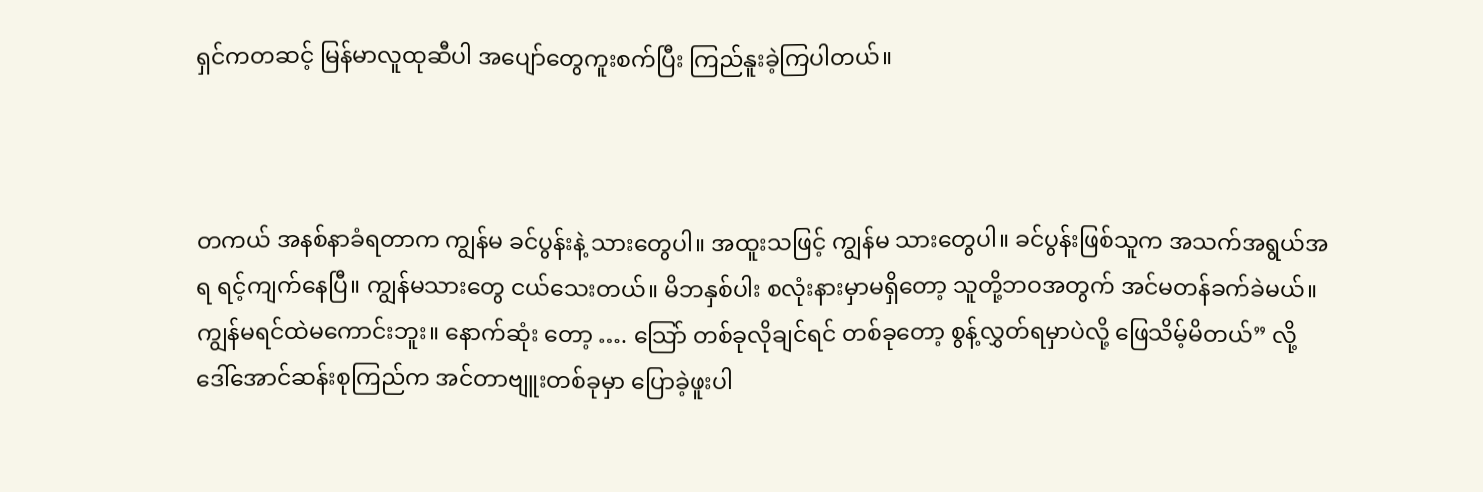ရှင်ကတဆင့် မြန်မာလူထုဆီပါ အပျော်တွေကူးစက်ပြီး ကြည်နူးခဲ့ကြပါတယ်။



တကယ် အနစ်နာခံရတာက ကျွန်မ ခင်ပွန်းနဲ့ သားတွေပါ။ အထူးသဖြင့် ကျွန်မ သားတွေပါ။ ခင်ပွန်းဖြစ်သူက အသက်အရွယ်အရ ရင့်ကျက်နေပြီ။ ကျွန်မသားတွေ ငယ်သေးတယ်။ မိဘနှစ်ပါး စလုံးနားမှာမရှိတော့ သူတို့ဘဝအတွက် အင်မတန်ခက်ခဲမယ်။ ကျွန်မရင်ထဲမကောင်းဘူး။ နောက်ဆုံး တော့ …. သြော် တစ်ခုလိုချင်ရင် တစ်ခုတော့ စွန့်လွှတ်ရမှာပဲလို့ ဖြေသိမ့်မိတယ်” လို့ ဒေါ်အောင်ဆန်းစုကြည်က အင်တာဗျူးတစ်ခုမှာ ပြောခဲ့ဖူးပါ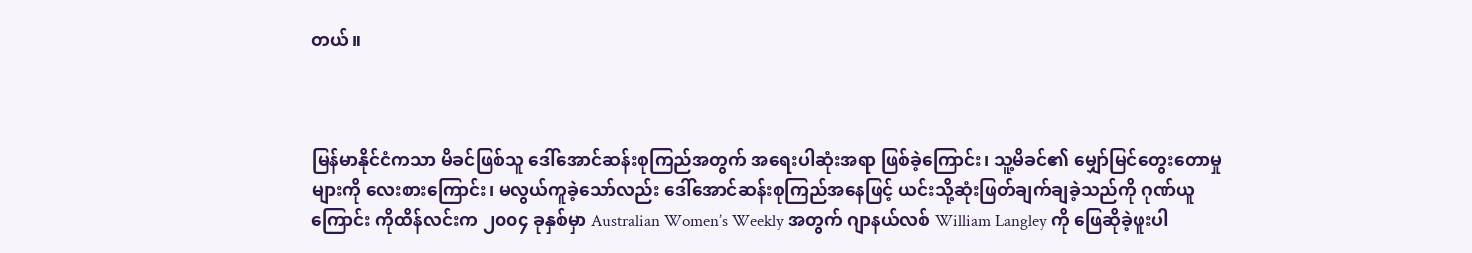တယ်။



မြန်မာနိုင်ငံကသာ မိခင်ဖြစ်သူ ဒေါ်အောင်ဆန်းစုကြည်အတွက် အရေးပါဆုံးအရာ ဖြစ်ခဲ့ကြောင်း၊ သူ့မိခင်၏ မျှော်မြင်တွေးတောမှုများကို လေးစားကြောင်း၊ မလွယ်ကူခဲ့သော်လည်း ဒေါ်အောင်ဆန်းစုကြည်အနေဖြင့် ယင်းသို့ဆုံးဖြတ်ချက်ချခဲ့သည်ကို ဂုဏ်ယူကြောင်း ကိုထိန်လင်းက ၂၀၀၄ ခုနှစ်မှာ Australian Women’s Weekly အတွက် ဂျာနယ်လစ် William Langley ကို ဖြေဆိုခဲ့ဖူးပါ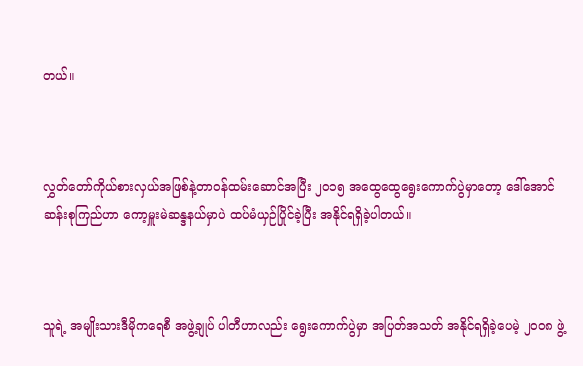တယ်။



လွှတ်တော်ကိုယ်စားလှယ်အဖြစ်နဲ့တာဝန်ထမ်းဆောင်အပြီး ၂၀၁၅ အထွေထွေရွေးကောက်ပွဲမှာတော့ ဒေါ်အောင်ဆန်းစုကြည်ဟာ ကော့မှူးမဲဆန္ဒနယ်မှာပဲ ထပ်မံယှဉ်ပြိုင်ခဲ့ပြီး အနိုင်ရရှိခဲ့ပါတယ်။



သူရဲ့ အမျိုးသားဒီမိုကရေစီ အဖွဲ့ချုပ် ပါတီဟာလည်း ရွေးကောက်ပွဲမှာ အပြတ်အသတ် အနိုင်ရရှိခဲ့ပေမဲ့ ၂၀၀၈ ဖွဲ့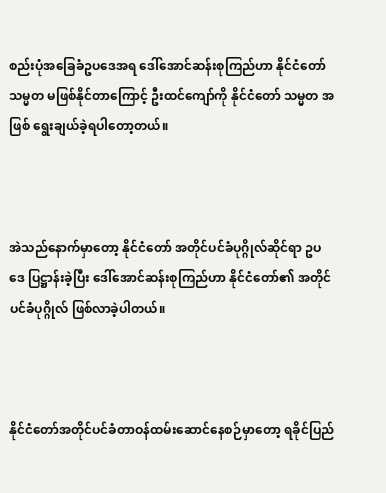စည်းပုံအခြေခံဥပဒေအရ ဒေါ်အောင်ဆန်းစုကြည်ဟာ နိုင်ငံတော်သမ္မတ မဖြစ်နိုင်တာကြောင့် ဦးထင်ကျော်ကို နိုင်ငံတော် သမ္မတ အဖြစ် ရွေးချယ်ခဲ့ရပါတော့တယ်။



အဲသည်နောက်မှာတော့ နိုင်ငံတော် အတိုင်ပင်ခံပုဂ္ဂိုလ်ဆိုင်ရာ ဥပဒေ ပြဋ္ဌာန်းခဲ့ပြီး ဒေါ်အောင်ဆန်းစုကြည်ဟာ နိုင်ငံတော်၏ အတိုင်ပင်ခံပုဂ္ဂိုလ် ဖြစ်လာခဲ့ပါတယ်။



နိုင်ငံတော်အတိုင်ပင်ခံတာဝန်ထမ်းဆောင်နေစဉ်မှာတော့ ရခိုင်ပြည်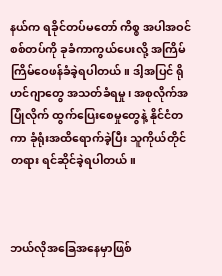နယ်က ရခိုင်တပ်မတော် ကိစ္စ အပါအဝင် စစ်တပ်ကို ခုခံကာကွယ်ပေးလို့ အကြိမ်ကြိမ်ဝေဖန်ခံခဲ့ရပါတယ်။ ဒါ့အပြင် ရိုဟင်ဂျာတွေ အသတ်ခံရမှု၊ အစုလိုက်အပြုံလိုက် ထွက်ပြေးစေမှုတွေနဲ့ နိုင်ငံတကာ ခုံရုံးအထိရောက်ခဲ့ပြီး သူကိုယ်တိုင် တရား ရင်ဆိုင်ခဲ့ရပါတယ်။



ဘယ်လိုအခြေအနေမှာဖြစ်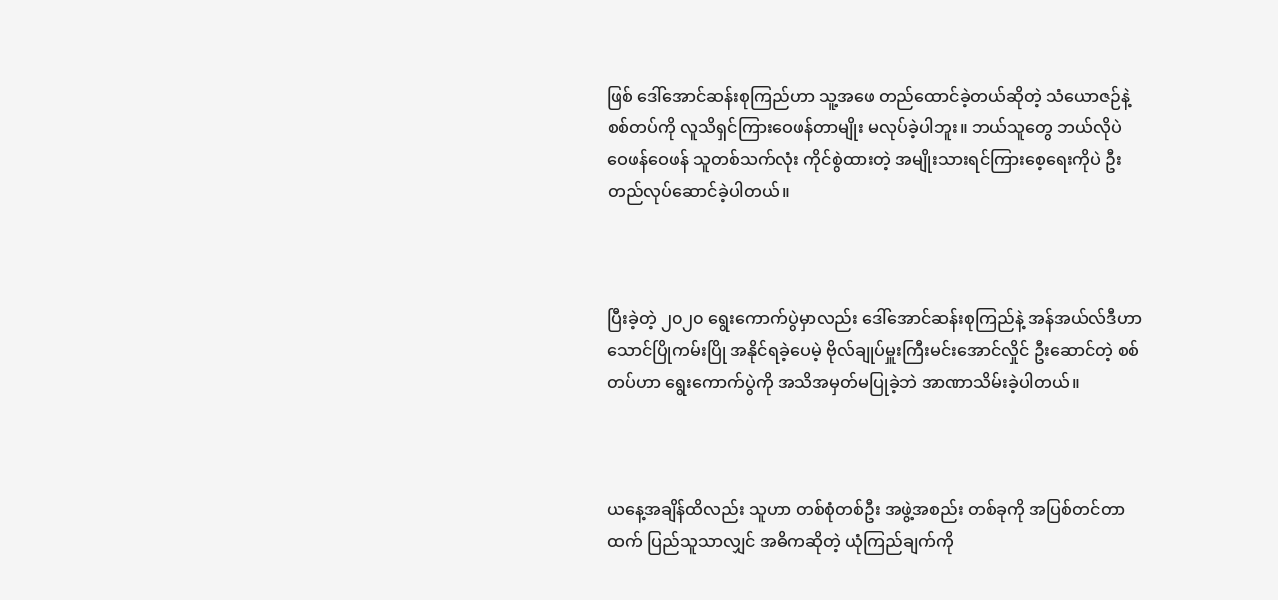ဖြစ် ဒေါ်အောင်ဆန်းစုကြည်ဟာ သူ့အဖေ တည်ထောင်ခဲ့တယ်ဆိုတဲ့ သံယောဇဉ်နဲ့ စစ်တပ်ကို လူသိရှင်ကြားဝေဖန်တာမျိုး မလုပ်ခဲ့ပါဘူး။ ဘယ်သူတွေ ဘယ်လိုပဲ ဝေဖန်ဝေဖန် သူတစ်သက်လုံး ကိုင်စွဲထားတဲ့ အမျိုးသားရင်ကြားစေ့ရေးကိုပဲ ဦးတည်လုပ်ဆောင်ခဲ့ပါတယ်။



ပြီးခဲ့တဲ့ ၂၀၂၀ ရွေးကောက်ပွဲမှာလည်း ဒေါ်အောင်ဆန်းစုကြည်နဲ့ အန်အယ်လ်ဒီဟာ သောင်ပြိုကမ်းပြို အနိုင်ရခဲ့ပေမဲ့ ဗိုလ်ချုပ်မှူးကြီးမင်းအောင်လှိုင် ဦးဆောင်တဲ့ စစ်တပ်ဟာ ရွေးကောက်ပွဲကို အသိအမှတ်မပြုခဲ့ဘဲ အာဏာသိမ်းခဲ့ပါတယ်။



ယနေ့အချိန်ထိလည်း သူဟာ တစ်စုံတစ်ဦး အဖွဲ့အစည်း တစ်ခုကို အပြစ်တင်တာထက် ပြည်သူသာလျှင် အဓိကဆိုတဲ့ ယုံကြည်ချက်ကို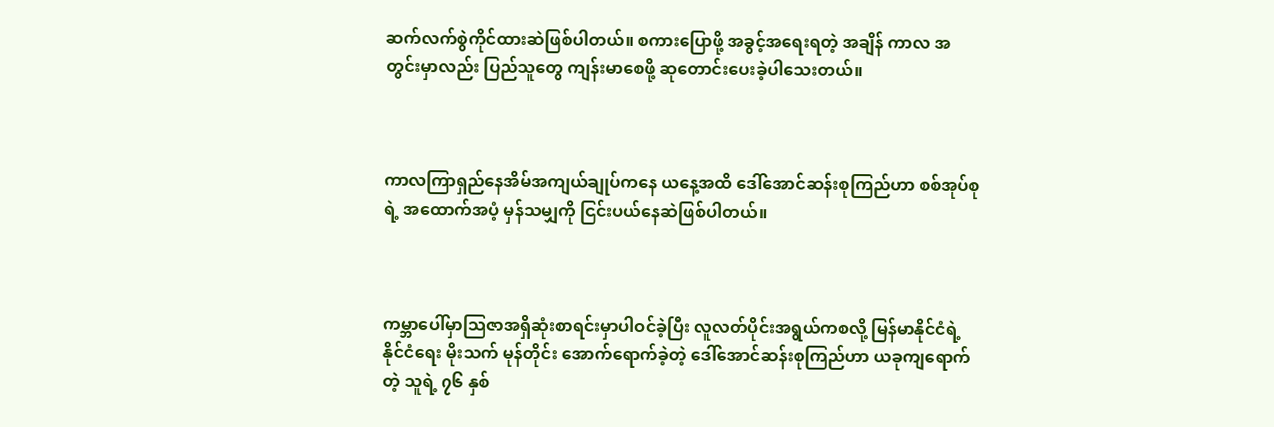ဆက်လက်စွဲကိုင်ထားဆဲဖြစ်ပါတယ်။ စကားပြောဖို့ အခွင့်အရေးရတဲ့ အချိန် ကာလ အတွင်းမှာလည်း ပြည်သူတွေ ကျန်းမာစေဖို့ ဆုတောင်းပေးခဲ့ပါသေးတယ်။



ကာလကြာရှည်နေအိမ်အကျယ်ချုပ်ကနေ ယနေ့အထိ ဒေါ်အောင်ဆန်းစုကြည်ဟာ စစ်အုပ်စုရဲ့ အထောက်အပံ့ မှန်သမျှကို ငြင်းပယ်နေဆဲဖြစ်ပါတယ်။



ကမ္ဘာပေါ်မှာသြဇာအရှိဆုံးစာရင်းမှာပါဝင်ခဲ့ပြီး လူလတ်ပိုင်းအရွယ်ကစလို့ မြန်မာနိုင်ငံရဲ့ နိုင်ငံရေး မိုးသက် မုန်တိုင်း အောက်ရောက်ခဲ့တဲ့ ဒေါ်အောင်ဆန်းစုကြည်ဟာ ယခုကျရောက်တဲ့ သူရဲ့ ၇၆ နှစ်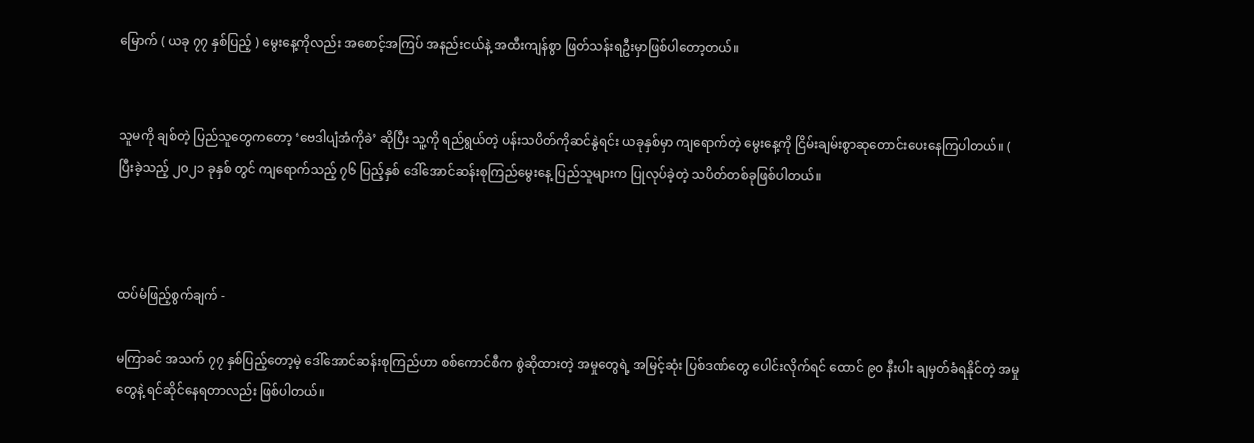မြောက် ( ယခု ၇၇ နှစ်ပြည့် ) မွေးနေ့ကိုလည်း အစောင့်အကြပ် အနည်းငယ်နဲ့ အထီးကျန်စွာ ဖြတ်သန်းရဦးမှာဖြစ်ပါတော့တယ်။


သူမကို ချစ်တဲ့ ပြည်သူတွေကတော့ ‘ဗေဒါပျံအံကိုခဲ’ ဆိုပြီး သူ့ကို ရည်ရွယ်တဲ့ ပန်းသပိတ်ကိုဆင်နွဲရင်း ယခုနှစ်မှာ ကျရောက်တဲ့ မွေးနေ့ကို ငြိမ်းချမ်းစွာဆုတောင်းပေးနေကြပါတယ်။ ( ပြီးခဲ့သည့် ၂၀၂၁ ခုနှစ် တွင် ကျရောက်သည့် ၇၆ ပြည့်နှစ် ဒေါ်အောင်ဆန်းစုကြည်မွေးနေ့ ပြည်သူများက ပြုလုပ်ခဲ့တဲ့ သပိတ်တစ်ခုဖြစ်ပါတယ်။



ထပ်မံဖြည့်စွက်ချက် -

မကြာခင် အသက် ၇၇ နှစ်ပြည့်တော့မဲ့ ဒေါ်အောင်ဆန်းစုကြည်ဟာ စစ်ကောင်စီက စွဲဆိုထားတဲ့ အမှုတွေရဲ့ အမြင့်ဆုံး ပြစ်ဒဏ်တွေ ပေါင်းလိုက်ရင် ထောင် ၉၀ နီးပါး ချမှတ်ခံရနိုင်တဲ့ အမှုတွေနဲ့ ရင်ဆိုင်နေရတာလည်း ဖြစ်ပါတယ်။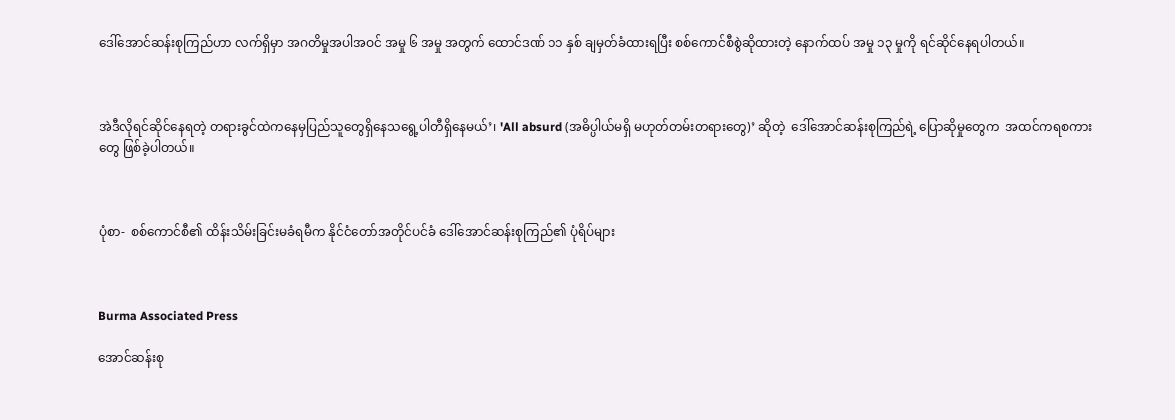ဒေါ်အောင်ဆန်းစုကြည်ဟာ လက်ရှိမှာ အဂတိမှုအပါအဝင် အမှု ၆ အမှု အတွက် ထောင်ဒဏ် ၁၁ နှစ် ချမှတ်ခံထားရပြီး စစ်ကောင်စီစွဲဆိုထားတဲ့ နောက်ထပ် အမှု ၁၃ မှုကို ရင်ဆိုင်နေရပါတယ်။



အဲဒီလိုရင်ဆိုင်နေရတဲ့ တရားခွင်ထဲကနေမှပြည်သူတွေရှိနေသရွေ့ပါတီရှိနေမယ်’၊ 'All absurd (အဓိပ္ပါယ်မရှိ မဟုတ်တမ်းတရားတွေ)’ ဆိုတဲ့  ဒေါ်အောင်ဆန်းစုကြည်ရဲ့ ပြောဆိုမှုတွေက  အထင်ကရစကားတွေ ဖြစ်ခဲ့ပါတယ်။



ပုံစာ-  စစ်ကောင်စီ၏ ထိန်းသိမ်းခြင်းမခံရမီက နိုင်ငံတော်အတိုင်ပင်ခံ ဒေါ်အောင်ဆန်းစုကြည်၏ ပုံရိပ်များ



Burma Associated Press

အောင်ဆန်းစု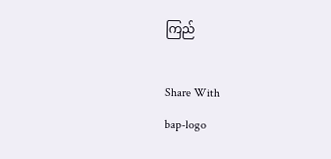ကြည်

Share With
bap-logo